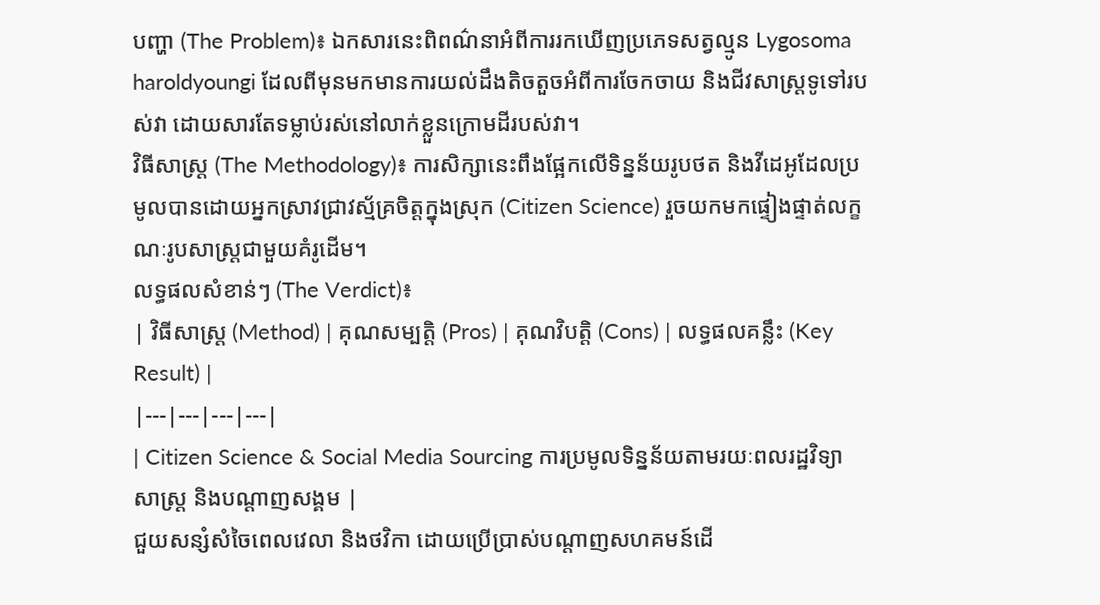បញ្ហា (The Problem)៖ ឯកសារនេះពិពណ៌នាអំពីការរកឃើញប្រភេទសត្វល្មូន Lygosoma haroldyoungi ដែលពីមុនមកមានការយល់ដឹងតិចតួចអំពីការចែកចាយ និងជីវសាស្ត្រទូទៅរបស់វា ដោយសារតែទម្លាប់រស់នៅលាក់ខ្លួនក្រោមដីរបស់វា។
វិធីសាស្ត្រ (The Methodology)៖ ការសិក្សានេះពឹងផ្អែកលើទិន្នន័យរូបថត និងវីដេអូដែលប្រមូលបានដោយអ្នកស្រាវជ្រាវស្ម័គ្រចិត្តក្នុងស្រុក (Citizen Science) រួចយកមកផ្ទៀងផ្ទាត់លក្ខណៈរូបសាស្ត្រជាមួយគំរូដើម។
លទ្ធផលសំខាន់ៗ (The Verdict)៖
| វិធីសាស្ត្រ (Method) | គុណសម្បត្តិ (Pros) | គុណវិបត្តិ (Cons) | លទ្ធផលគន្លឹះ (Key Result) |
|---|---|---|---|
| Citizen Science & Social Media Sourcing ការប្រមូលទិន្នន័យតាមរយៈពលរដ្ឋវិទ្យាសាស្ត្រ និងបណ្ដាញសង្គម |
ជួយសន្សំសំចៃពេលវេលា និងថវិកា ដោយប្រើប្រាស់បណ្តាញសហគមន៍ដើ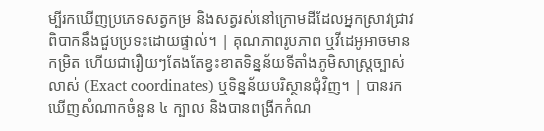ម្បីរកឃើញប្រភេទសត្វកម្រ និងសត្វរស់នៅក្រោមដីដែលអ្នកស្រាវជ្រាវពិបាកនឹងជួបប្រទះដោយផ្ទាល់។ | គុណភាពរូបភាព ឬវីដេអូអាចមានកម្រិត ហើយជារឿយៗតែងតែខ្វះខាតទិន្នន័យទីតាំងភូមិសាស្ត្រច្បាស់លាស់ (Exact coordinates) ឬទិន្នន័យបរិស្ថានជុំវិញ។ | បានរកឃើញសំណាកចំនួន ៤ ក្បាល និងបានពង្រីកកំណ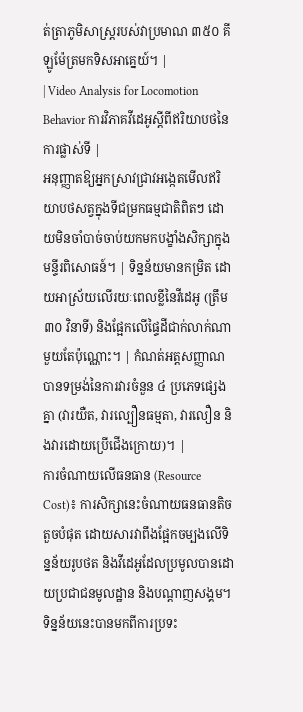ត់ត្រាភូមិសាស្ត្ររបស់វាប្រមាណ ៣៥០ គីឡូម៉ែត្រមកទិសអាគ្នេយ៍។ |
| Video Analysis for Locomotion Behavior ការវិភាគវីដេអូស្តីពីឥរិយាបថនៃការផ្លាស់ទី |
អនុញ្ញាតឱ្យអ្នកស្រាវជ្រាវអង្កេតមើលឥរិយាបថសត្វក្នុងទីជម្រកធម្មជាតិពិតៗ ដោយមិនចាំបាច់ចាប់យកមកបង្ខាំងសិក្សាក្នុងមន្ទីរពិសោធន៍។ | ទិន្នន័យមានកម្រិត ដោយអាស្រ័យលើរយៈពេលខ្លីនៃវីដេអូ (ត្រឹម ៣០ វិនាទី) និងផ្អែកលើផ្ទៃដីជាក់លាក់ណាមួយតែប៉ុណ្ណោះ។ | កំណត់អត្តសញ្ញាណបានទម្រង់នៃការវារចំនួន ៤ ប្រភេទផ្សេងគ្នា (វារយឺត, វារល្បឿនធម្មតា, វារលឿន និងវារដោយប្រើជើងក្រោយ)។ |
ការចំណាយលើធនធាន (Resource Cost)៖ ការសិក្សានេះចំណាយធនធានតិចតួចបំផុត ដោយសារវាពឹងផ្អែកចម្បងលើទិន្នន័យរូបថត និងវីដេអូដែលប្រមូលបានដោយប្រជាជនមូលដ្ឋាន និងបណ្តាញសង្គម។
ទិន្នន័យនេះបានមកពីការប្រទះ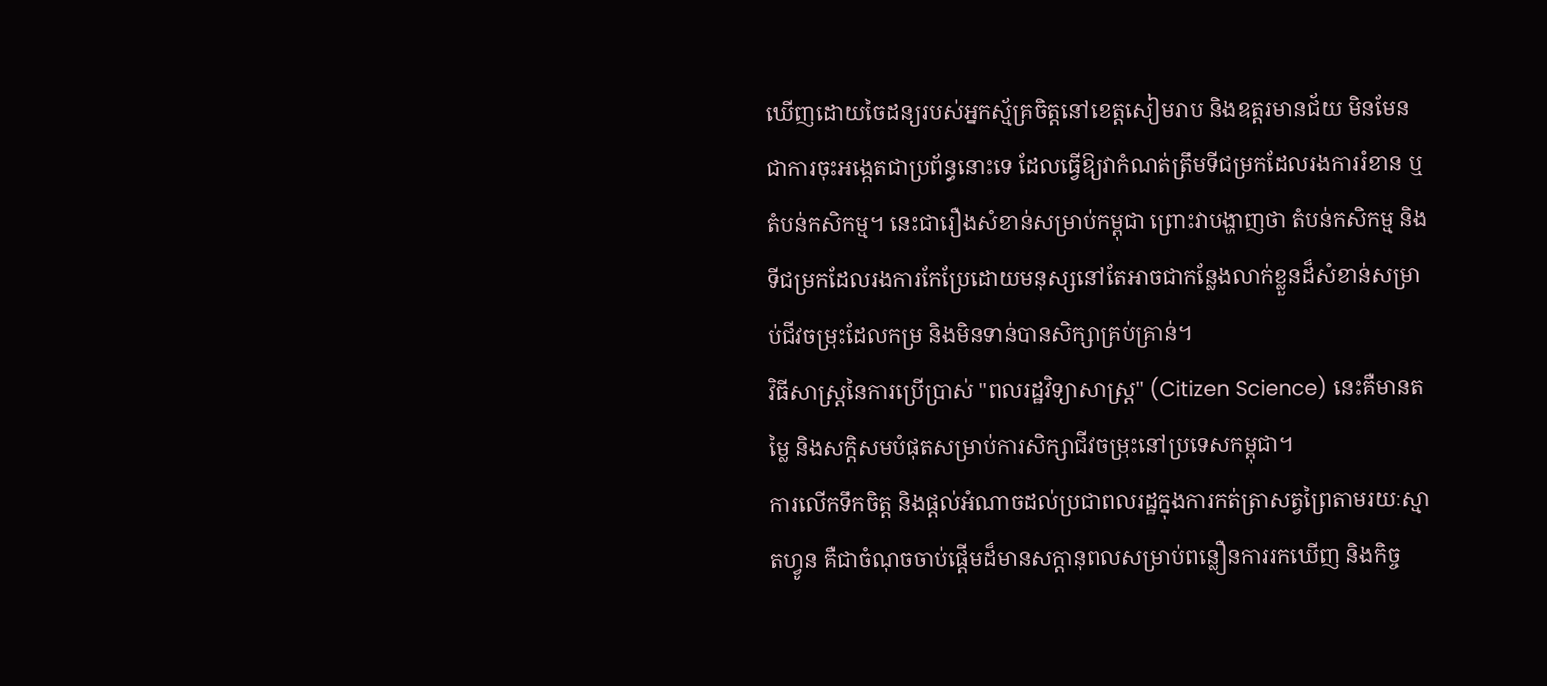ឃើញដោយចៃដន្យរបស់អ្នកស្ម័គ្រចិត្តនៅខេត្តសៀមរាប និងឧត្តរមានជ័យ មិនមែនជាការចុះអង្កេតជាប្រព័ន្ធនោះទេ ដែលធ្វើឱ្យវាកំណត់ត្រឹមទីជម្រកដែលរងការរំខាន ឬតំបន់កសិកម្ម។ នេះជារឿងសំខាន់សម្រាប់កម្ពុជា ព្រោះវាបង្ហាញថា តំបន់កសិកម្ម និងទីជម្រកដែលរងការកែប្រែដោយមនុស្សនៅតែអាចជាកន្លែងលាក់ខ្លួនដ៏សំខាន់សម្រាប់ជីវចម្រុះដែលកម្រ និងមិនទាន់បានសិក្សាគ្រប់គ្រាន់។
វិធីសាស្ត្រនៃការប្រើប្រាស់ "ពលរដ្ឋវិទ្យាសាស្ត្រ" (Citizen Science) នេះគឺមានតម្លៃ និងសក្តិសមបំផុតសម្រាប់ការសិក្សាជីវចម្រុះនៅប្រទេសកម្ពុជា។
ការលើកទឹកចិត្ត និងផ្តល់អំណាចដល់ប្រជាពលរដ្ឋក្នុងការកត់ត្រាសត្វព្រៃតាមរយៈស្មាតហ្វូន គឺជាចំណុចចាប់ផ្តើមដ៏មានសក្តានុពលសម្រាប់ពន្លឿនការរកឃើញ និងកិច្ច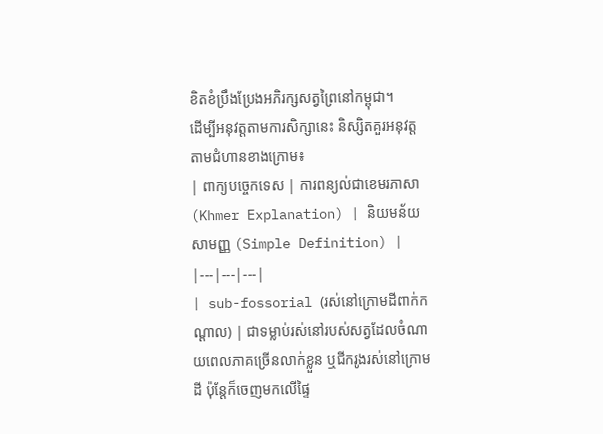ខិតខំប្រឹងប្រែងអភិរក្សសត្វព្រៃនៅកម្ពុជា។
ដើម្បីអនុវត្តតាមការសិក្សានេះ និស្សិតគួរអនុវត្តតាមជំហានខាងក្រោម៖
| ពាក្យបច្ចេកទេស | ការពន្យល់ជាខេមរភាសា (Khmer Explanation) | និយមន័យសាមញ្ញ (Simple Definition) |
|---|---|---|
| sub-fossorial (រស់នៅក្រោមដីពាក់កណ្តាល) | ជាទម្លាប់រស់នៅរបស់សត្វដែលចំណាយពេលភាគច្រើនលាក់ខ្លួន ឬជីករូងរស់នៅក្រោមដី ប៉ុន្តែក៏ចេញមកលើផ្ទៃ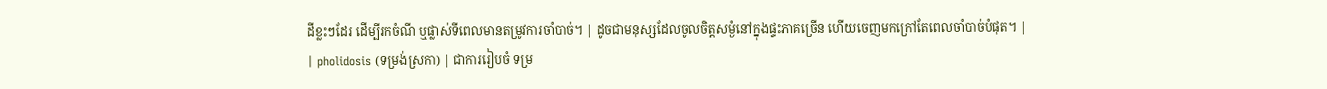ដីខ្លះៗដែរ ដើម្បីរកចំណី ឬផ្លាស់ទីពេលមានតម្រូវការចាំបាច់។ | ដូចជាមនុស្សដែលចូលចិត្តសម្ងំនៅក្នុងផ្ទះភាគច្រើន ហើយចេញមកក្រៅតែពេលចាំបាច់បំផុត។ |
| pholidosis (ទម្រង់ស្រកា) | ជាការរៀបចំ ទម្រ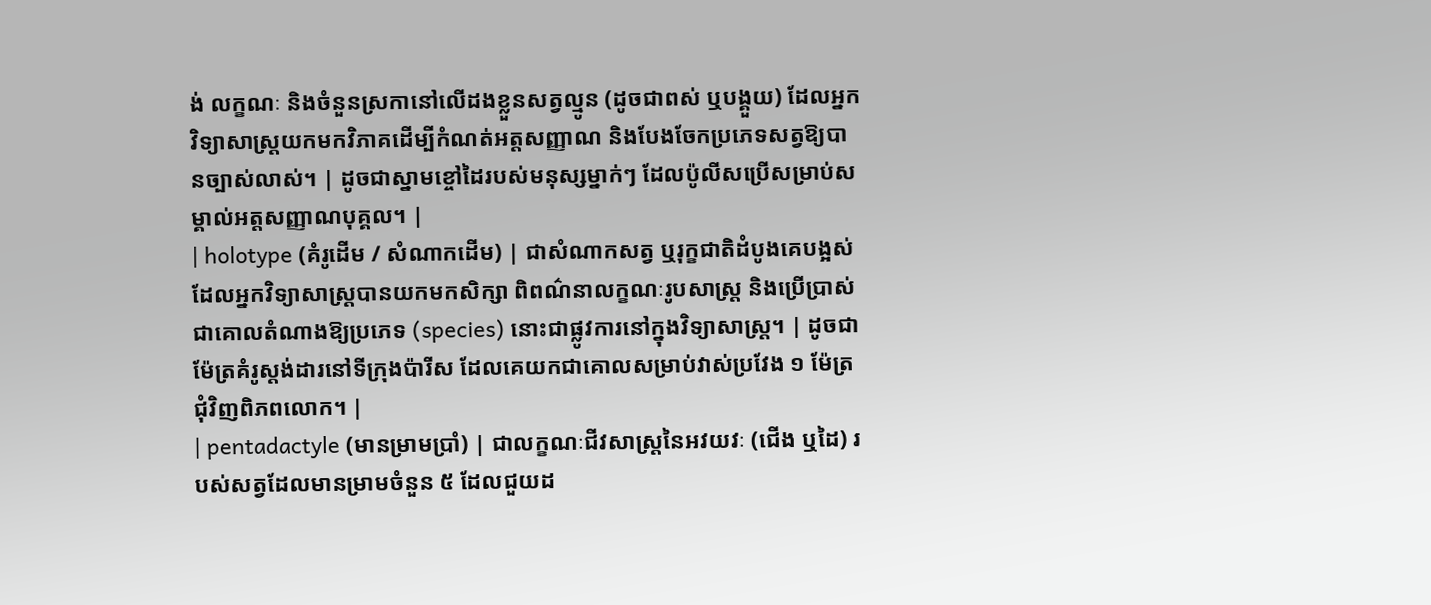ង់ លក្ខណៈ និងចំនួនស្រកានៅលើដងខ្លួនសត្វល្មូន (ដូចជាពស់ ឬបង្គួយ) ដែលអ្នកវិទ្យាសាស្ត្រយកមកវិភាគដើម្បីកំណត់អត្តសញ្ញាណ និងបែងចែកប្រភេទសត្វឱ្យបានច្បាស់លាស់។ | ដូចជាស្នាមខ្ចៅដៃរបស់មនុស្សម្នាក់ៗ ដែលប៉ូលីសប្រើសម្រាប់សម្គាល់អត្តសញ្ញាណបុគ្គល។ |
| holotype (គំរូដើម / សំណាកដើម) | ជាសំណាកសត្វ ឬរុក្ខជាតិដំបូងគេបង្អស់ ដែលអ្នកវិទ្យាសាស្ត្របានយកមកសិក្សា ពិពណ៌នាលក្ខណៈរូបសាស្ត្រ និងប្រើប្រាស់ជាគោលតំណាងឱ្យប្រភេទ (species) នោះជាផ្លូវការនៅក្នុងវិទ្យាសាស្ត្រ។ | ដូចជាម៉ែត្រគំរូស្តង់ដារនៅទីក្រុងប៉ារីស ដែលគេយកជាគោលសម្រាប់វាស់ប្រវែង ១ ម៉ែត្រជុំវិញពិភពលោក។ |
| pentadactyle (មានម្រាមប្រាំ) | ជាលក្ខណៈជីវសាស្ត្រនៃអវយវៈ (ជើង ឬដៃ) របស់សត្វដែលមានម្រាមចំនួន ៥ ដែលជួយដ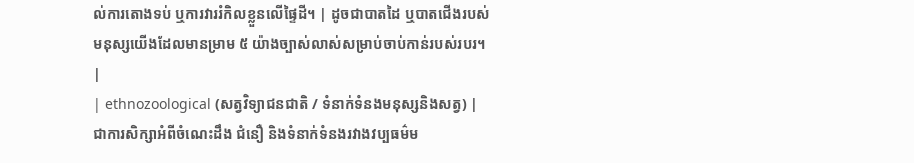ល់ការតោងទប់ ឬការវាររំកិលខ្លួនលើផ្ទៃដី។ | ដូចជាបាតដៃ ឬបាតជើងរបស់មនុស្សយើងដែលមានម្រាម ៥ យ៉ាងច្បាស់លាស់សម្រាប់ចាប់កាន់របស់របរ។ |
| ethnozoological (សត្វវិទ្យាជនជាតិ / ទំនាក់ទំនងមនុស្សនិងសត្វ) | ជាការសិក្សាអំពីចំណេះដឹង ជំនឿ និងទំនាក់ទំនងរវាងវប្បធម៌ម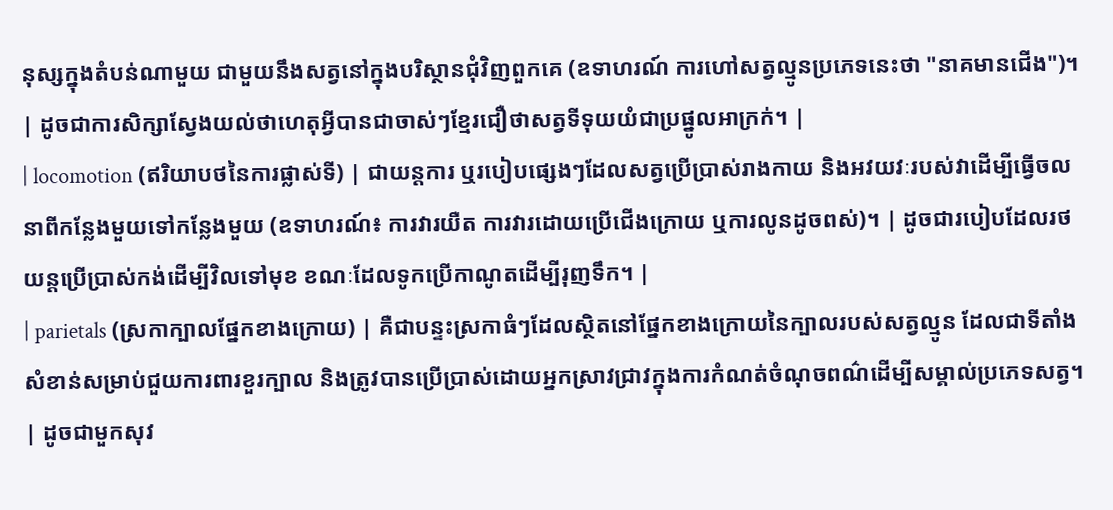នុស្សក្នុងតំបន់ណាមួយ ជាមួយនឹងសត្វនៅក្នុងបរិស្ថានជុំវិញពួកគេ (ឧទាហរណ៍ ការហៅសត្វល្មូនប្រភេទនេះថា "នាគមានជើង")។ | ដូចជាការសិក្សាស្វែងយល់ថាហេតុអ្វីបានជាចាស់ៗខ្មែរជឿថាសត្វទីទុយយំជាប្រផ្នូលអាក្រក់។ |
| locomotion (ឥរិយាបថនៃការផ្លាស់ទី) | ជាយន្តការ ឬរបៀបផ្សេងៗដែលសត្វប្រើប្រាស់រាងកាយ និងអវយវៈរបស់វាដើម្បីធ្វើចលនាពីកន្លែងមួយទៅកន្លែងមួយ (ឧទាហរណ៍៖ ការវារយឺត ការវារដោយប្រើជើងក្រោយ ឬការលូនដូចពស់)។ | ដូចជារបៀបដែលរថយន្តប្រើប្រាស់កង់ដើម្បីវិលទៅមុខ ខណៈដែលទូកប្រើកាណូតដើម្បីរុញទឹក។ |
| parietals (ស្រកាក្បាលផ្នែកខាងក្រោយ) | គឺជាបន្ទះស្រកាធំៗដែលស្ថិតនៅផ្នែកខាងក្រោយនៃក្បាលរបស់សត្វល្មូន ដែលជាទីតាំងសំខាន់សម្រាប់ជួយការពារខួរក្បាល និងត្រូវបានប្រើប្រាស់ដោយអ្នកស្រាវជ្រាវក្នុងការកំណត់ចំណុចពណ៌ដើម្បីសម្គាល់ប្រភេទសត្វ។ | ដូចជាមួកសុវ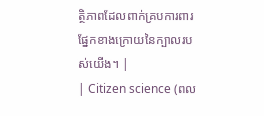ត្ថិភាពដែលពាក់គ្របការពារផ្នែកខាងក្រោយនៃក្បាលរបស់យើង។ |
| Citizen science (ពល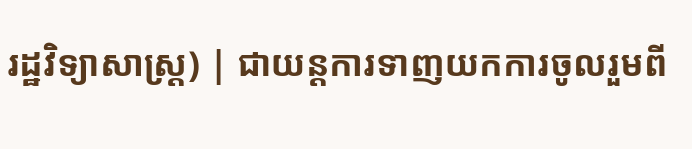រដ្ឋវិទ្យាសាស្ត្រ) | ជាយន្តការទាញយកការចូលរួមពី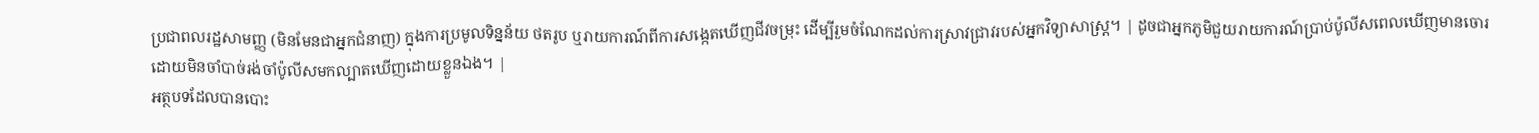ប្រជាពលរដ្ឋសាមញ្ញ (មិនមែនជាអ្នកជំនាញ) ក្នុងការប្រមូលទិន្នន័យ ថតរូប ឬរាយការណ៍ពីការសង្កេតឃើញជីវចម្រុះ ដើម្បីរួមចំណែកដល់ការស្រាវជ្រាវរបស់អ្នកវិទ្យាសាស្ត្រ។ | ដូចជាអ្នកភូមិជួយរាយការណ៍ប្រាប់ប៉ូលីសពេលឃើញមានចោរ ដោយមិនចាំបាច់រង់ចាំប៉ូលីសមកល្បាតឃើញដោយខ្លួនឯង។ |
អត្ថបទដែលបានបោះ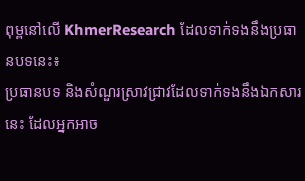ពុម្ពនៅលើ KhmerResearch ដែលទាក់ទងនឹងប្រធានបទនេះ៖
ប្រធានបទ និងសំណួរស្រាវជ្រាវដែលទាក់ទងនឹងឯកសារនេះ ដែលអ្នកអាច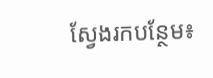ស្វែងរកបន្ថែម៖